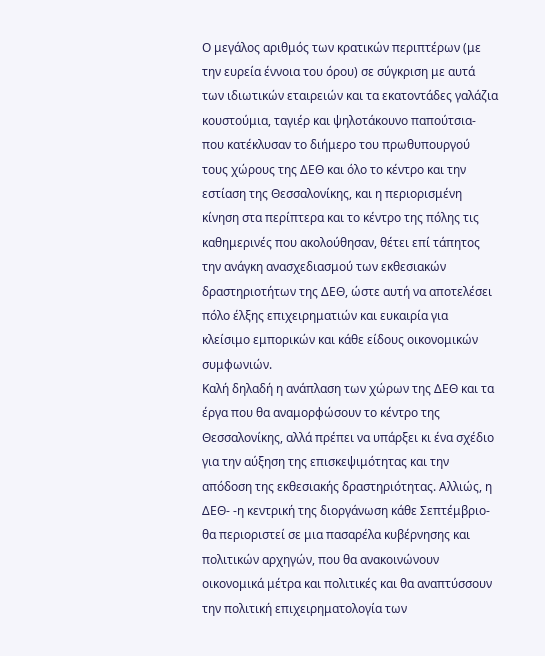Ο μεγάλος αριθμός των κρατικών περιπτέρων (με την ευρεία έννοια του όρου) σε σύγκριση με αυτά των ιδιωτικών εταιρειών και τα εκατοντάδες γαλάζια κουστούμια, ταγιέρ και ψηλοτάκουνο παπούτσια- που κατέκλυσαν το διήμερο του πρωθυπουργού τους χώρους της ΔΕΘ και όλο το κέντρο και την εστίαση της Θεσσαλονίκης, και η περιορισμένη κίνηση στα περίπτερα και το κέντρο της πόλης τις καθημερινές που ακολούθησαν, θέτει επί τάπητος την ανάγκη ανασχεδιασμού των εκθεσιακών δραστηριοτήτων της ΔΕΘ, ώστε αυτή να αποτελέσει πόλο έλξης επιχειρηματιών και ευκαιρία για κλείσιμο εμπορικών και κάθε είδους οικονομικών συμφωνιών.
Καλή δηλαδή η ανάπλαση των χώρων της ΔΕΘ και τα έργα που θα αναμορφώσουν το κέντρο της Θεσσαλονίκης, αλλά πρέπει να υπάρξει κι ένα σχέδιο για την αύξηση της επισκεψιμότητας και την απόδοση της εκθεσιακής δραστηριότητας. Αλλιώς, η ΔΕΘ- -η κεντρική της διοργάνωση κάθε Σεπτέμβριο- θα περιοριστεί σε μια πασαρέλα κυβέρνησης και πολιτικών αρχηγών, που θα ανακοινώνουν οικονομικά μέτρα και πολιτικές και θα αναπτύσσουν την πολιτική επιχειρηματολογία των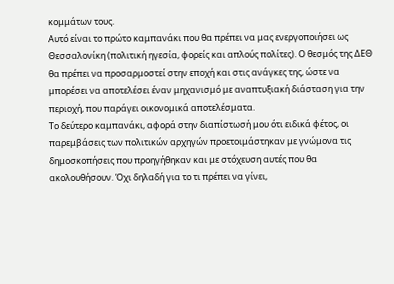κομμάτων τους.
Αυτό είναι το πρώτο καμπανάκι που θα πρέπει να μας ενεργοποιήσει ως Θεσσαλονίκη (πολιτική ηγεσία, φορείς και απλούς πολίτες). Ο θεσμός της ΔΕΘ θα πρέπει να προσαρμοστεί στην εποχή και στις ανάγκες της, ώστε να μπορέσει να αποτελέσει έναν μηχανισμό με αναπτυξιακή διάσταση για την περιοχή, που παράγει οικονομικά αποτελέσματα.
Το δεύτερο καμπανάκι, αφορά στην διαπίστωσή μου ότι ειδικά φέτος, οι παρεμβάσεις των πολιτικών αρχηγών προετοιμάστηκαν με γνώμονα τις δημοσκοπήσεις που προηγήθηκαν και με στόχευση αυτές που θα ακολουθήσουν. Όχι δηλαδή για το τι πρέπει να γίνει,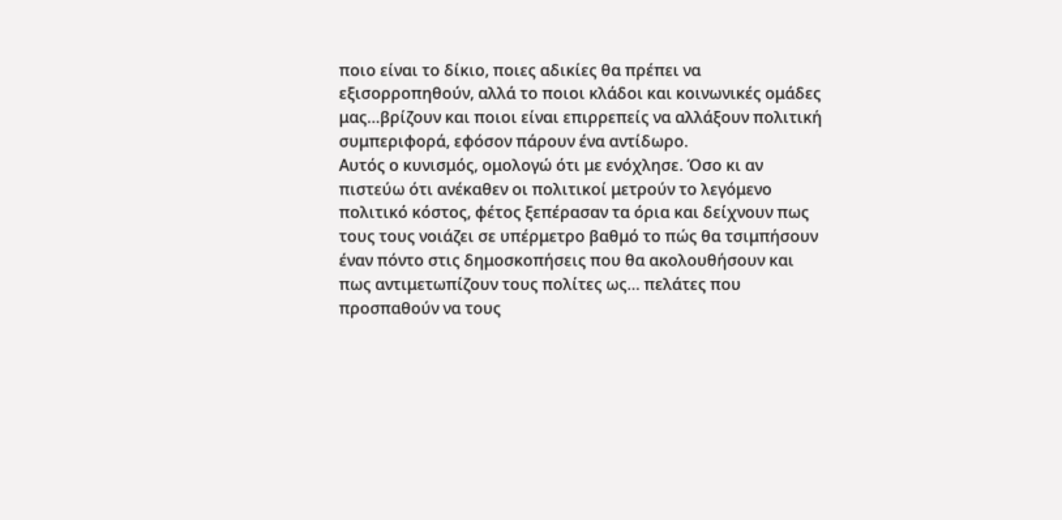ποιο είναι το δίκιο, ποιες αδικίες θα πρέπει να εξισορροπηθούν, αλλά το ποιοι κλάδοι και κοινωνικές ομάδες μας…βρίζουν και ποιοι είναι επιρρεπείς να αλλάξουν πολιτική συμπεριφορά, εφόσον πάρουν ένα αντίδωρο.
Αυτός ο κυνισμός, ομολογώ ότι με ενόχλησε. Όσο κι αν πιστεύω ότι ανέκαθεν οι πολιτικοί μετρούν το λεγόμενο πολιτικό κόστος, φέτος ξεπέρασαν τα όρια και δείχνουν πως τους τους νοιάζει σε υπέρμετρο βαθμό το πώς θα τσιμπήσουν έναν πόντο στις δημοσκοπήσεις που θα ακολουθήσουν και πως αντιμετωπίζουν τους πολίτες ως… πελάτες που προσπαθούν να τους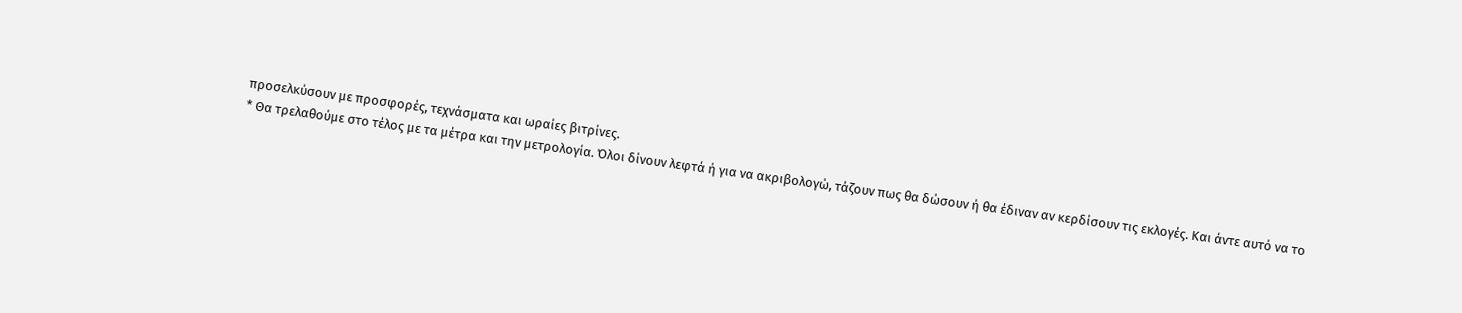προσελκύσουν με προσφορές, τεχνάσματα και ωραίες βιτρίνες.
* Θα τρελαθούμε στο τέλος με τα μέτρα και την μετρολογία. Όλοι δίνουν λεφτά ή για να ακριβολογώ, τάζουν πως θα δώσουν ή θα έδιναν αν κερδίσουν τις εκλογές. Και άντε αυτό να το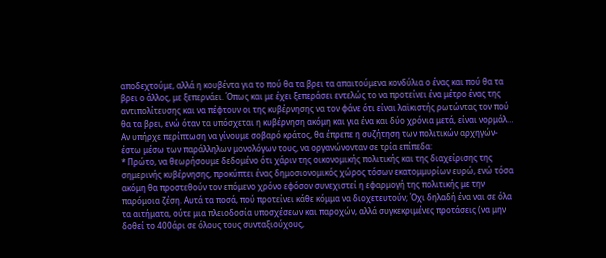αποδεχτούμε, αλλά η κουβέντα για το πού θα τα βρει τα απαιτούμενα κονδύλια ο ένας και πού θα τα βρει ο άλλος, με ξεπερνάει. Όπως και με έχει ξεπεράσει εντελώς το να προτείνει ένα μέτρο ένας της αντιπολίτευσης και να πέφτουν οι της κυβέρνησης να τον φάνε ότι είναι λαϊκιστής ρωτώντας τον πού θα τα βρει, ενώ όταν τα υπόσχεται η κυβέρνηση ακόμη και για ένα και δύο χρόνια μετά, είναι νορμάλ…
Αν υπήρχε περίπτωση να γίνουμε σοβαρό κράτος, θα έπρεπε η συζήτηση των πολιτικών αρχηγών- έστω μέσω των παράλληλων μονολόγων τους, να οργανώνονταν σε τρία επίπεδα:
* Πρώτο, να θεωρήσουμε δεδομένο ότι χάριν της οικονομικής πολιτικής και της διαχείρισης της σημερινής κυβέρνησης, προκύπτει ένας δημοσιονομικός χώρος τόσων εκατομμυρίων ευρώ, ενώ τόσα ακόμη θα προστεθούν τον επόμενο χρόνο εφόσον συνεχιστεί η εφαρμογή της πολιτικής με την παρόμοια ζέση. Αυτά τα ποσά, πού προτείνει κάθε κόμμα να διοχετευτούν; Όχι δηλαδή ένα ναι σε όλα τα αιτήματα, ούτε μια πλειοδοσία υποσχέσεων και παροχών, αλλά συγκεκριμένες προτάσεις (να μην δοθεί το 400άρι σε όλους τους συνταξιούχους,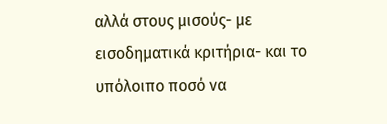αλλά στους μισούς- με εισοδηματικά κριτήρια- και το υπόλοιπο ποσό να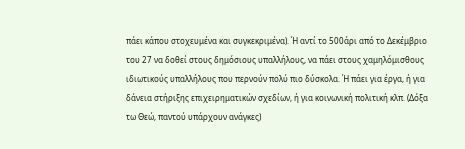πάει κάπου στοχευμένα και συγκεκριμένα). Ή αντί το 500άρι από το Δεκέμβριο του 27 να δοθεί στους δημόσιους υπαλλήλους, να πάει στους χαμηλόμισθους ιδιωτικούς υπαλλήλους που περνούν πολύ πιο δύσκολα. Ή πάει για έργα, ή για δάνεια στήριξης επιχειρηματικών σχεδίων, ή για κοινωνική πολιτική κλπ. (Δόξα τω Θεώ, παντού υπάρχουν ανάγκες)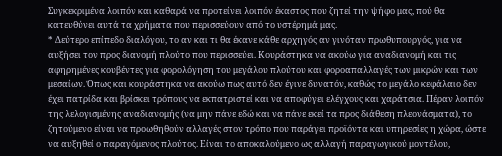Συγκεκριμένα λοιπόν και καθαρά να προτείνει λοιπόν έκαστος που ζητεί την ψήφο μας, πού θα κατευθύνει αυτά τα χρήματα που περισσεύουν από το υστέρημά μας.
* Δεύτερο επίπεδο διαλόγου, το αν και τι θα έκανε κάθε αρχηγός αν γινόταν πρωθυπουργός, για να αυξήσει τον προς διανομή πλούτο που περισσεύει. Κουράστηκα να ακούω για αναδιανομή και τις αφηρημένες κουβέντες για φορολόγηση του μεγάλου πλούτου και φοροαπαλλαγές των μικρών και των μεσαίων. Όπως και κουράστηκα να ακούω πως αυτό δεν έγινε δυνατόν, καθώς το μεγάλο κεφάλαιο δεν έχει πατρίδα και βρίσκει τρόπους να εκπατριστεί και να αποφύγει ελέγχους και χαράτσια. Πέραν λοιπόν της λελογισμένης αναδιανομής (να μην πάνε εδώ και να πάνε εκεί τα προς διάθεση πλεονάσματα), το ζητούμενο είναι να προωθηθούν αλλαγές στον τρόπο που παράγει προϊόντα και υπηρεσίες η χώρα, ώστε να αυξηθεί ο παραγόμενος πλούτος. Είναι το αποκαλούμενο ως αλλαγή παραγωγικού μοντέλου,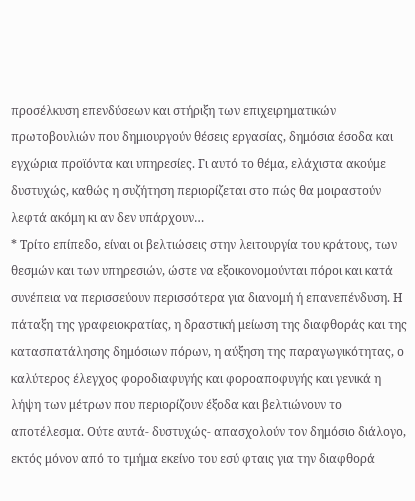προσέλκυση επενδύσεων και στήριξη των επιχειρηματικών πρωτοβουλιών που δημιουργούν θέσεις εργασίας, δημόσια έσοδα και εγχώρια προϊόντα και υπηρεσίες. Γι αυτό το θέμα, ελάχιστα ακούμε δυστυχώς, καθώς η συζήτηση περιορίζεται στο πώς θα μοιραστούν λεφτά ακόμη κι αν δεν υπάρχουν…
* Τρίτο επίπεδο, είναι οι βελτιώσεις στην λειτουργία του κράτους, των θεσμών και των υπηρεσιών, ώστε να εξοικονομούνται πόροι και κατά συνέπεια να περισσεύουν περισσότερα για διανομή ή επανεπένδυση. Η πάταξη της γραφειοκρατίας, η δραστική μείωση της διαφθοράς και της κατασπατάλησης δημόσιων πόρων, η αύξηση της παραγωγικότητας, ο καλύτερος έλεγχος φοροδιαφυγής και φοροαποφυγής και γενικά η λήψη των μέτρων που περιορίζουν έξοδα και βελτιώνουν το αποτέλεσμα. Ούτε αυτά- δυστυχώς- απασχολούν τον δημόσιο διάλογο, εκτός μόνον από το τμήμα εκείνο του εσύ φταις για την διαφθορά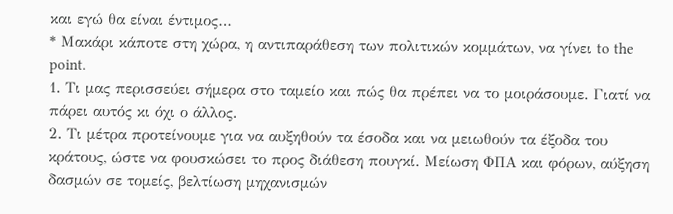και εγώ θα είναι έντιμος…
* Μακάρι κάποτε στη χώρα, η αντιπαράθεση των πολιτικών κομμάτων, να γίνει to the point.
1. Τι μας περισσεύει σήμερα στο ταμείο και πώς θα πρέπει να το μοιράσουμε. Γιατί να πάρει αυτός κι όχι ο άλλος.
2. Τι μέτρα προτείνουμε για να αυξηθούν τα έσοδα και να μειωθούν τα έξοδα του κράτους, ώστε να φουσκώσει το προς διάθεση πουγκί. Μείωση ΦΠΑ και φόρων, αύξηση δασμών σε τομείς, βελτίωση μηχανισμών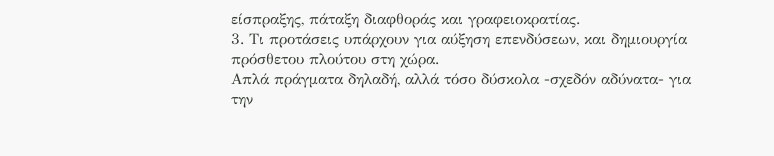είσπραξης, πάταξη διαφθοράς και γραφειοκρατίας.
3. Τι προτάσεις υπάρχουν για αύξηση επενδύσεων, και δημιουργία πρόσθετου πλούτου στη χώρα.
Απλά πράγματα δηλαδή, αλλά τόσο δύσκολα -σχεδόν αδύνατα- για την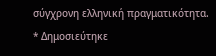σύγχρονη ελληνική πραγματικότητα.
* Δημοσιεύτηκε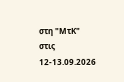στη "ΜτΚ" στις 12-13.09.2026